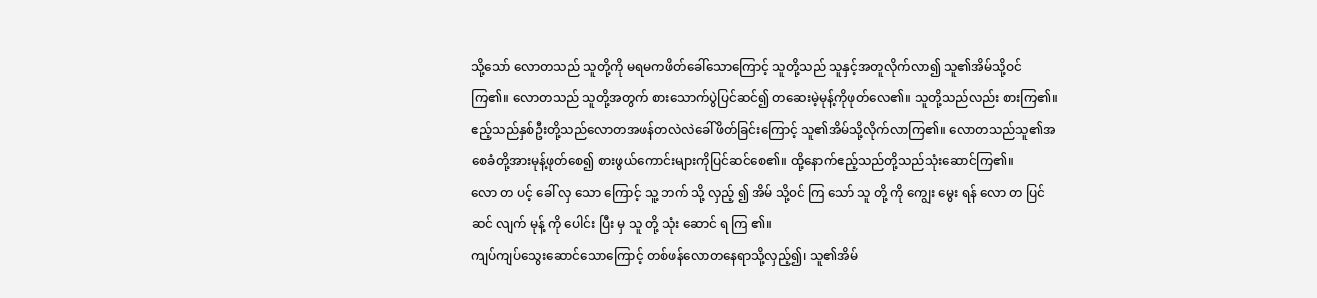သို့သော် လောတသည် သူတို့ကို မရမကဖိတ်ခေါ်သောကြောင့် သူတို့သည် သူနှင့်အတူလိုက်လာ၍ သူ၏အိမ်သို့ဝင်ကြ၏။ လောတသည် သူတို့အတွက် စားသောက်ပွဲပြင်ဆင်၍ တဆေးမဲ့မုန့်ကိုဖုတ်လေ၏။ သူတို့သည်လည်း စားကြ၏။
ဧည့်သည်နှစ်ဦးတို့သည်လောတအဖန်တလဲလဲခေါ်ဖိတ်ခြင်းကြောင့် သူ၏အိမ်သို့လိုက်လာကြ၏။ လောတသည်သူ၏အစေခံတို့အားမုန့်ဖုတ်စေ၍ စားဖွယ်ကောင်းများကိုပြင်ဆင်စေ၏။ ထို့နောက်ဧည့်သည်တို့သည်သုံးဆောင်ကြ၏။
လော တ ပင့် ခေါ် လှ သော ကြောင့် သူ့ ဘက် သို့ လှည့် ၍ အိမ် သို့၀င် ကြ သော် သူ တို့ ကို ကျွေး မွေး ရန် လော တ ပြင် ဆင် လျက် မုန့် ကို ပေါင်း ပြီး မှ သူ တို့ သုံး ဆောင် ရ ကြ ၏။
ကျပ်ကျပ်သွေးဆောင်သောကြောင့် တစ်ဖန်လောတနေရာသို့လှည့်၍၊ သူ၏အိမ်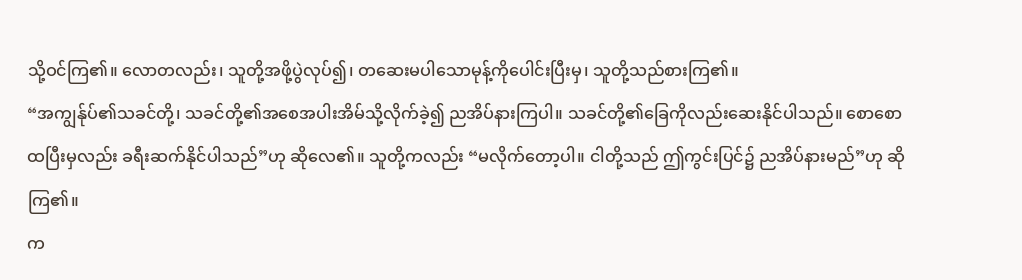သို့ဝင်ကြ၏။ လောတလည်း၊ သူတို့အဖို့ပွဲလုပ်၍၊ တဆေးမပါသောမုန့်ကိုပေါင်းပြီးမှ၊ သူတို့သည်စားကြ၏။
“အကျွန်ုပ်၏သခင်တို့၊ သခင်တို့၏အစေအပါးအိမ်သို့လိုက်ခဲ့၍ ညအိပ်နားကြပါ။ သခင်တို့၏ခြေကိုလည်းဆေးနိုင်ပါသည်။ စောစောထပြီးမှလည်း ခရီးဆက်နိုင်ပါသည်”ဟု ဆိုလေ၏။ သူတို့ကလည်း “မလိုက်တော့ပါ။ ငါတို့သည် ဤကွင်းပြင်၌ ညအိပ်နားမည်”ဟု ဆိုကြ၏။
က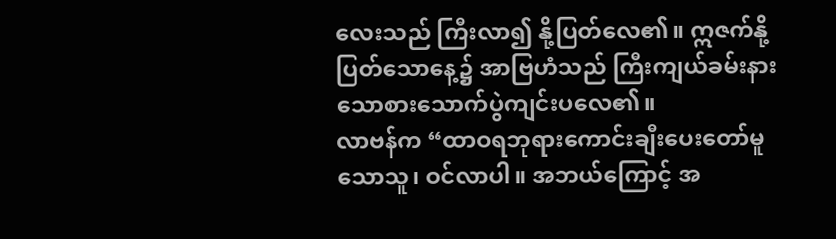လေးသည် ကြီးလာ၍ နို့ပြတ်လေ၏။ ဣဇက်နို့ပြတ်သောနေ့၌ အာဗြဟံသည် ကြီးကျယ်ခမ်းနားသောစားသောက်ပွဲကျင်းပလေ၏။
လာဗန်က “ထာဝရဘုရားကောင်းချီးပေးတော်မူသောသူ၊ ဝင်လာပါ။ အဘယ်ကြောင့် အ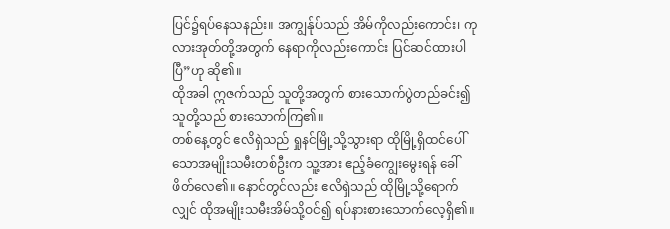ပြင်၌ရပ်နေသနည်း။ အကျွန်ုပ်သည် အိမ်ကိုလည်းကောင်း၊ ကုလားအုတ်တို့အတွက် နေရာကိုလည်းကောင်း ပြင်ဆင်ထားပါပြီ”ဟု ဆို၏။
ထိုအခါ ဣဇက်သည် သူတို့အတွက် စားသောက်ပွဲတည်ခင်း၍ သူတို့သည် စားသောက်ကြ၏။
တစ်နေ့တွင် ဧလိရှဲသည် ရှုနင်မြို့သို့သွားရာ ထိုမြို့ရှိထင်ပေါ်သောအမျိုးသမီးတစ်ဦးက သူ့အား ဧည့်ခံကျွေးမွေးရန် ခေါ်ဖိတ်လေ၏။ နောင်တွင်လည်း ဧလိရှဲသည် ထိုမြို့သို့ရောက်လျှင် ထိုအမျိုးသမီးအိမ်သို့ဝင်၍ ရပ်နားစားသောက်လေ့ရှိ၏။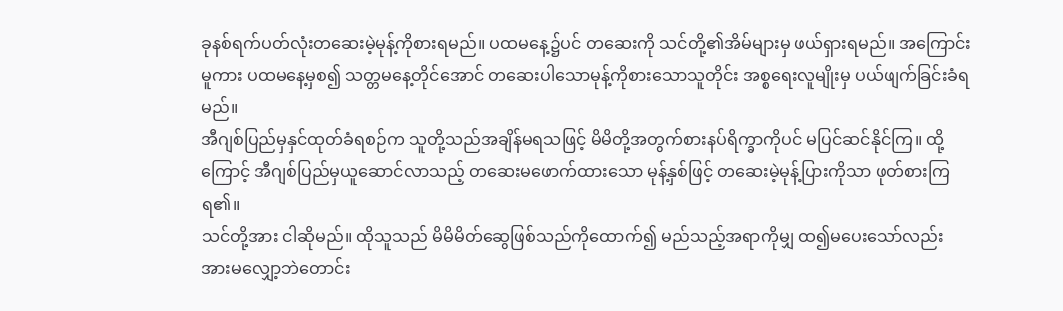ခုနစ်ရက်ပတ်လုံးတဆေးမဲ့မုန့်ကိုစားရမည်။ ပထမနေ့၌ပင် တဆေးကို သင်တို့၏အိမ်များမှ ဖယ်ရှားရမည်။ အကြောင်းမူကား ပထမနေ့မှစ၍ သတ္တမနေ့တိုင်အောင် တဆေးပါသောမုန့်ကိုစားသောသူတိုင်း အစ္စရေးလူမျိုးမှ ပယ်ဖျက်ခြင်းခံရမည်။
အီဂျစ်ပြည်မှနှင်ထုတ်ခံရစဉ်က သူတို့သည်အချိန်မရသဖြင့် မိမိတို့အတွက်စားနပ်ရိက္ခာကိုပင် မပြင်ဆင်နိုင်ကြ။ ထို့ကြောင့် အီဂျစ်ပြည်မှယူဆောင်လာသည့် တဆေးမဖောက်ထားသော မုန့်နှစ်ဖြင့် တဆေးမဲ့မုန့်ပြားကိုသာ ဖုတ်စားကြရ၏။
သင်တို့အား ငါဆိုမည်။ ထိုသူသည် မိမိမိတ်ဆွေဖြစ်သည်ကိုထောက်၍ မည်သည့်အရာကိုမျှ ထ၍မပေးသော်လည်း အားမလျှော့ဘဲတောင်း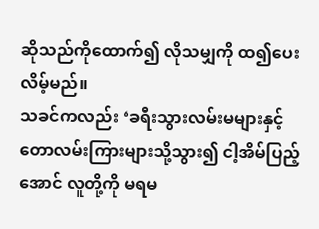ဆိုသည်ကိုထောက်၍ လိုသမျှကို ထ၍ပေးလိမ့်မည်။
သခင်ကလည်း ‘ခရီးသွားလမ်းမများနှင့် တောလမ်းကြားများသို့သွား၍ ငါ့အိမ်ပြည့်အောင် လူတို့ကို မရမ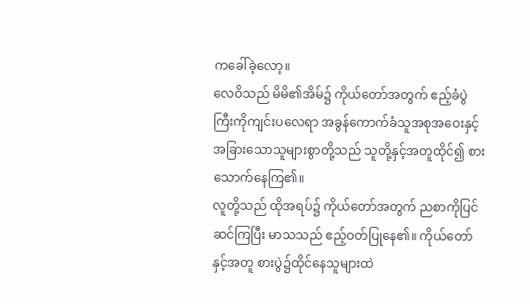ကခေါ်ခဲ့လော့။
လေဝိသည် မိမိ၏အိမ်၌ ကိုယ်တော်အတွက် ဧည့်ခံပွဲကြီးကိုကျင်းပလေရာ အခွန်ကောက်ခံသူအစုအဝေးနှင့်အခြားသောသူများစွာတို့သည် သူတို့နှင့်အတူထိုင်၍ စားသောက်နေကြ၏။
လူတို့သည် ထိုအရပ်၌ ကိုယ်တော်အတွက် ညစာကိုပြင်ဆင်ကြပြီး မာသသည် ဧည့်ဝတ်ပြုနေ၏။ ကိုယ်တော်နှင့်အတူ စားပွဲ၌ထိုင်နေသူများထဲ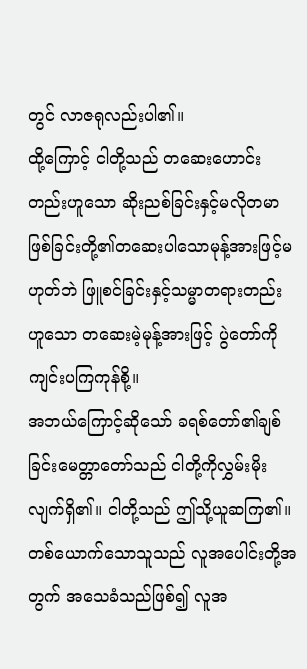တွင် လာဇရုလည်းပါ၏။
ထို့ကြောင့် ငါတို့သည် တဆေးဟောင်းတည်းဟူသော ဆိုးညစ်ခြင်းနှင့်မလိုတမာဖြစ်ခြင်းတို့၏တဆေးပါသောမုန့်အားဖြင့်မဟုတ်ဘဲ ဖြူစင်ခြင်းနှင့်သမ္မာတရားတည်းဟူသော တဆေးမဲ့မုန့်အားဖြင့် ပွဲတော်ကိုကျင်းပကြကုန်စို့။
အဘယ်ကြောင့်ဆိုသော် ခရစ်တော်၏ချစ်ခြင်းမေတ္တာတော်သည် ငါတို့ကိုလွှမ်းမိုးလျက်ရှိ၏။ ငါတို့သည် ဤသို့ယူဆကြ၏။ တစ်ယောက်သောသူသည် လူအပေါင်းတို့အတွက် အသေခံသည်ဖြစ်၍ လူအ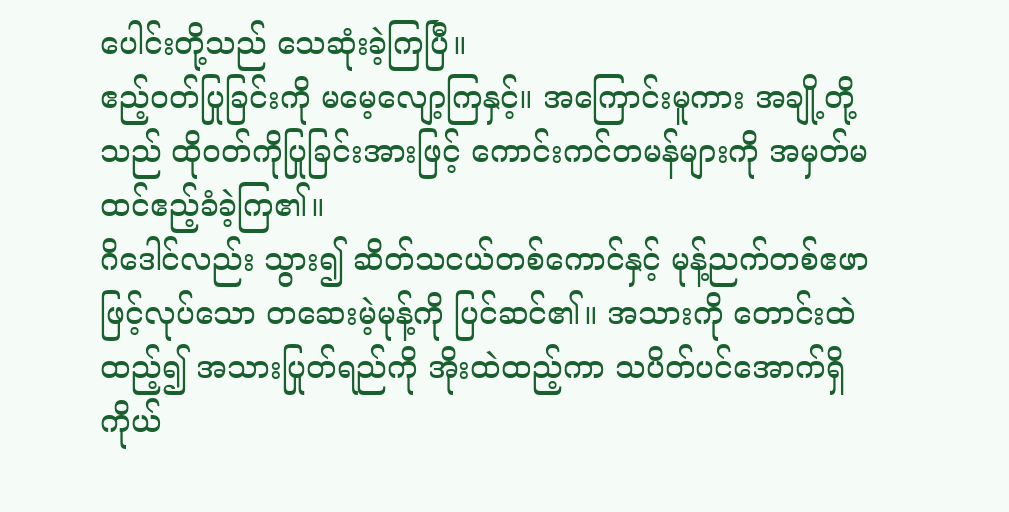ပေါင်းတို့သည် သေဆုံးခဲ့ကြပြီ။
ဧည့်ဝတ်ပြုခြင်းကို မမေ့လျော့ကြနှင့်။ အကြောင်းမူကား အချို့တို့သည် ထိုဝတ်ကိုပြုခြင်းအားဖြင့် ကောင်းကင်တမန်များကို အမှတ်မထင်ဧည့်ခံခဲ့ကြ၏။
ဂိဒေါင်လည်း သွား၍ ဆိတ်သငယ်တစ်ကောင်နှင့် မုန့်ညက်တစ်ဧဖာဖြင့်လုပ်သော တဆေးမဲ့မုန့်ကို ပြင်ဆင်၏။ အသားကို တောင်းထဲထည့်၍ အသားပြုတ်ရည်ကို အိုးထဲထည့်ကာ သပိတ်ပင်အောက်ရှိ ကိုယ်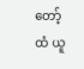တော့်ထံ ယူ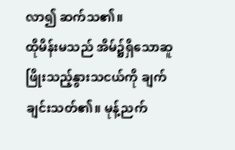လာ၍ ဆက်သ၏။
ထိုမိန်းမသည် အိမ်၌ရှိသောဆူဖြိုးသည့်နွားသငယ်ကို ချက်ချင်းသတ်၏။ မုန့်ညက်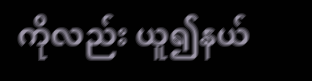ကိုလည်း ယူ၍နယ်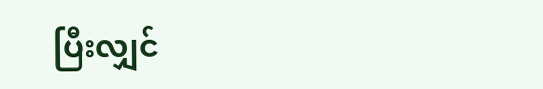ပြီးလျှင်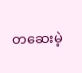တဆေးမဲ့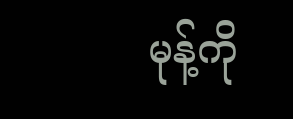မုန့်ကို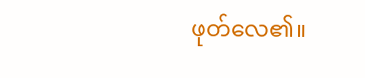ဖုတ်လေ၏။